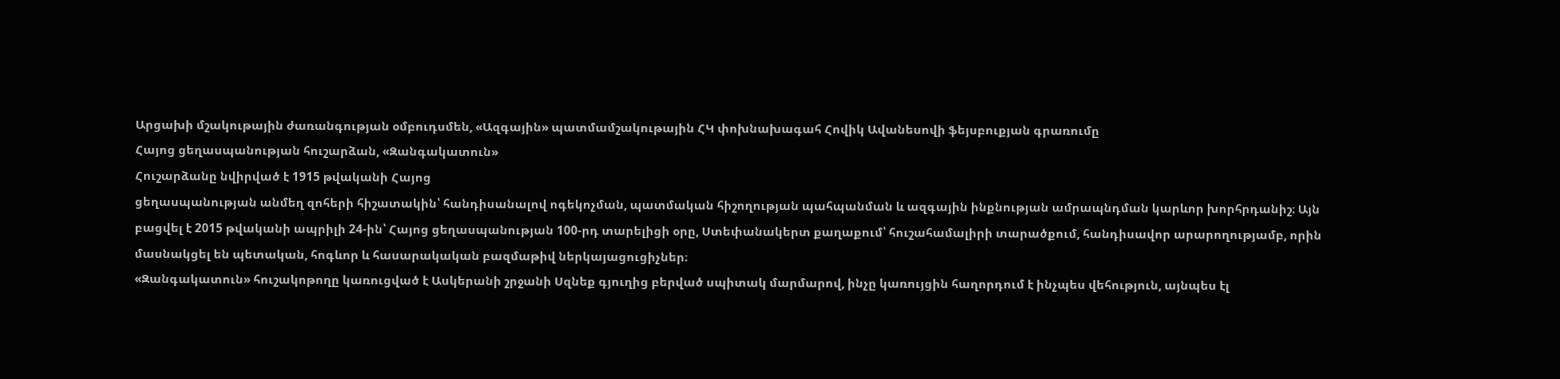Արցախի մշակութային ժառանգության օմբուդսմեն, «Ազգային» պատմամշակութային ՀԿ փոխնախագահ Հովիկ Ավանեսովի ֆեյսբուքյան գրառումը
Հայոց ցեղասպանության հուշարձան, «Զանգակատուն»
Հուշարձանը նվիրված է 1915 թվականի Հայոց
ցեղասպանության անմեղ զոհերի հիշատակին՝ հանդիսանալով ոգեկոչման, պատմական հիշողության պահպանման և ազգային ինքնության ամրապնդման կարևոր խորհրդանիշ։ Այն բացվել է 2015 թվականի ապրիլի 24-ին՝ Հայոց ցեղասպանության 100-րդ տարելիցի օրը, Ստեփանակերտ քաղաքում՝ հուշահամալիրի տարածքում, հանդիսավոր արարողությամբ, որին մասնակցել են պետական, հոգևոր և հասարակական բազմաթիվ ներկայացուցիչներ։
«Զանգակատուն» հուշակոթողը կառուցված է Ասկերանի շրջանի Սզնեք գյուղից բերված սպիտակ մարմարով, ինչը կառույցին հաղորդում է ինչպես վեհություն, այնպես էլ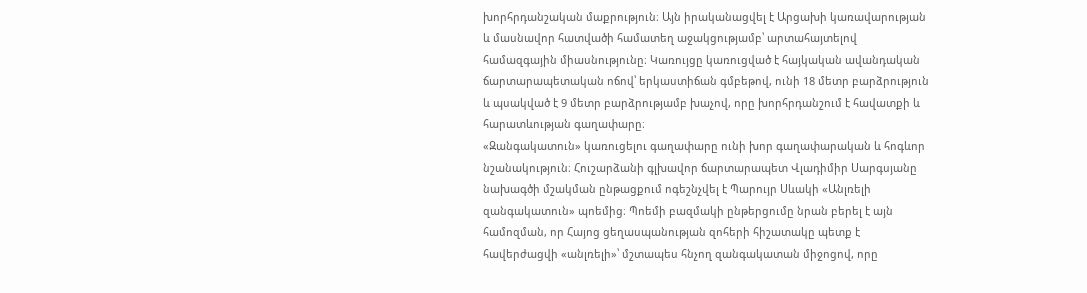խորհրդանշական մաքրություն։ Այն իրականացվել է Արցախի կառավարության և մասնավոր հատվածի համատեղ աջակցությամբ՝ արտահայտելով համազգային միասնությունը։ Կառույցը կառուցված է հայկական ավանդական ճարտարապետական ոճով՝ երկաստիճան գմբեթով, ունի 18 մետր բարձրություն և պսակված է 9 մետր բարձրությամբ խաչով, որը խորհրդանշում է հավատքի և հարատևության գաղափարը։
«Զանգակատուն» կառուցելու գաղափարը ունի խոր գաղափարական և հոգևոր նշանակություն։ Հուշարձանի գլխավոր ճարտարապետ Վլադիմիր Սարգսյանը նախագծի մշակման ընթացքում ոգեշնչվել է Պարույր Սևակի «Անլռելի զանգակատուն» պոեմից։ Պոեմի բազմակի ընթերցումը նրան բերել է այն համոզման, որ Հայոց ցեղասպանության զոհերի հիշատակը պետք է հավերժացվի «անլռելի»՝ մշտապես հնչող զանգակատան միջոցով, որը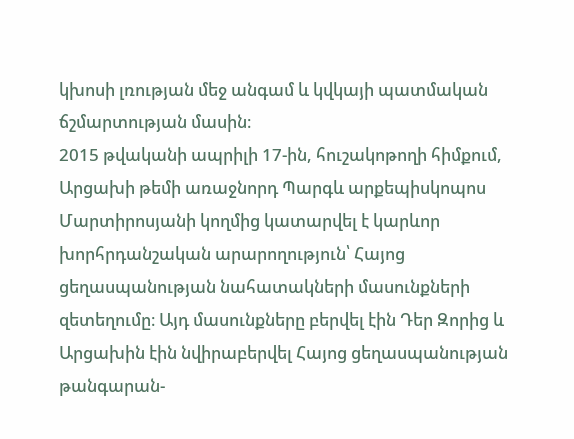կխոսի լռության մեջ անգամ և կվկայի պատմական ճշմարտության մասին։
2015 թվականի ապրիլի 17-ին, հուշակոթողի հիմքում, Արցախի թեմի առաջնորդ Պարգև արքեպիսկոպոս Մարտիրոսյանի կողմից կատարվել է կարևոր խորհրդանշական արարողություն՝ Հայոց ցեղասպանության նահատակների մասունքների զետեղումը։ Այդ մասունքները բերվել էին Դեր Զորից և Արցախին էին նվիրաբերվել Հայոց ցեղասպանության թանգարան-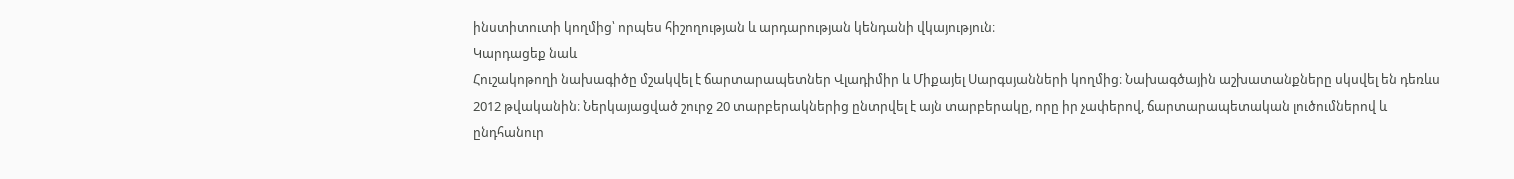ինստիտուտի կողմից՝ որպես հիշողության և արդարության կենդանի վկայություն։
Կարդացեք նաև
Հուշակոթողի նախագիծը մշակվել է ճարտարապետներ Վլադիմիր և Միքայել Սարգսյանների կողմից։ Նախագծային աշխատանքները սկսվել են դեռևս 2012 թվականին։ Ներկայացված շուրջ 20 տարբերակներից ընտրվել է այն տարբերակը, որը իր չափերով, ճարտարապետական լուծումներով և ընդհանուր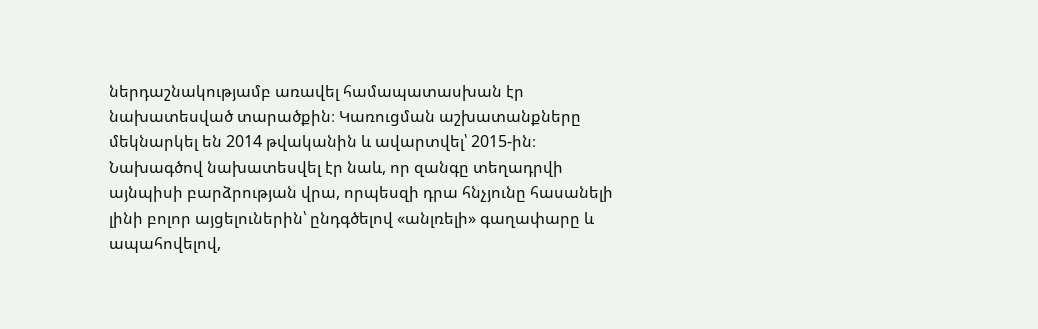ներդաշնակությամբ առավել համապատասխան էր նախատեսված տարածքին։ Կառուցման աշխատանքները մեկնարկել են 2014 թվականին և ավարտվել՝ 2015-ին։
Նախագծով նախատեսվել էր նաև, որ զանգը տեղադրվի այնպիսի բարձրության վրա, որպեսզի դրա հնչյունը հասանելի լինի բոլոր այցելուներին՝ ընդգծելով «անլռելի» գաղափարը և ապահովելով,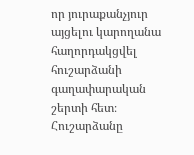որ յուրաքանչյուր այցելու կարողանա հաղորդակցվել հուշարձանի գաղափարական շերտի հետ։
Հուշարձանը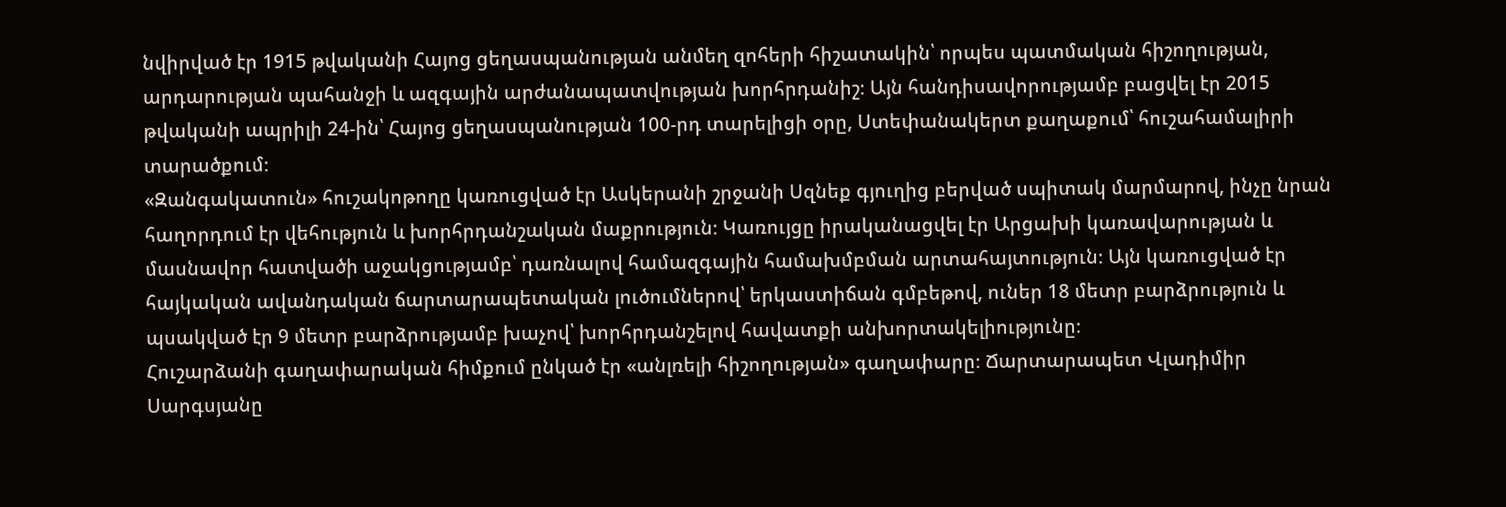նվիրված էր 1915 թվականի Հայոց ցեղասպանության անմեղ զոհերի հիշատակին՝ որպես պատմական հիշողության, արդարության պահանջի և ազգային արժանապատվության խորհրդանիշ։ Այն հանդիսավորությամբ բացվել էր 2015 թվականի ապրիլի 24-ին՝ Հայոց ցեղասպանության 100-րդ տարելիցի օրը, Ստեփանակերտ քաղաքում՝ հուշահամալիրի տարածքում։
«Զանգակատուն» հուշակոթողը կառուցված էր Ասկերանի շրջանի Սզնեք գյուղից բերված սպիտակ մարմարով, ինչը նրան հաղորդում էր վեհություն և խորհրդանշական մաքրություն։ Կառույցը իրականացվել էր Արցախի կառավարության և մասնավոր հատվածի աջակցությամբ՝ դառնալով համազգային համախմբման արտահայտություն։ Այն կառուցված էր հայկական ավանդական ճարտարապետական լուծումներով՝ երկաստիճան գմբեթով, ուներ 18 մետր բարձրություն և պսակված էր 9 մետր բարձրությամբ խաչով՝ խորհրդանշելով հավատքի անխորտակելիությունը։
Հուշարձանի գաղափարական հիմքում ընկած էր «անլռելի հիշողության» գաղափարը։ Ճարտարապետ Վլադիմիր Սարգսյանը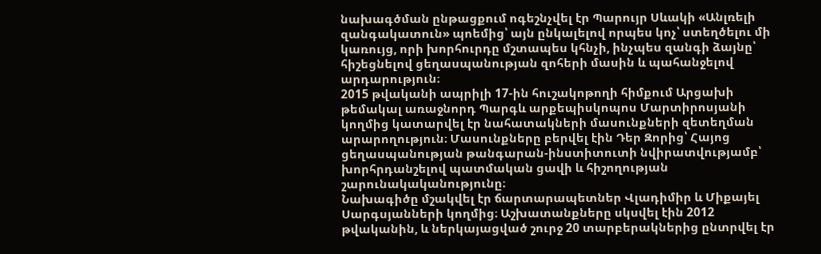նախագծման ընթացքում ոգեշնչվել էր Պարույր Սևակի «Անլռելի զանգակատուն» պոեմից՝ այն ընկալելով որպես կոչ՝ ստեղծելու մի կառույց, որի խորհուրդը մշտապես կհնչի, ինչպես զանգի ձայնը՝ հիշեցնելով ցեղասպանության զոհերի մասին և պահանջելով արդարություն։
2015 թվականի ապրիլի 17-ին հուշակոթողի հիմքում Արցախի թեմակալ առաջնորդ Պարգև արքեպիսկոպոս Մարտիրոսյանի կողմից կատարվել էր նահատակների մասունքների զետեղման արարողություն։ Մասունքները բերվել էին Դեր Զորից՝ Հայոց ցեղասպանության թանգարան-ինստիտուտի նվիրատվությամբ՝ խորհրդանշելով պատմական ցավի և հիշողության շարունակականությունը։
Նախագիծը մշակվել էր ճարտարապետներ Վլադիմիր և Միքայել Սարգսյանների կողմից։ Աշխատանքները սկսվել էին 2012 թվականին, և ներկայացված շուրջ 20 տարբերակներից ընտրվել էր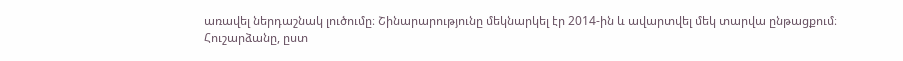առավել ներդաշնակ լուծումը։ Շինարարությունը մեկնարկել էր 2014-ին և ավարտվել մեկ տարվա ընթացքում։
Հուշարձանը, ըստ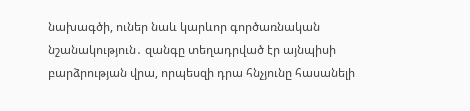նախագծի, ուներ նաև կարևոր գործառնական նշանակություն․ զանգը տեղադրված էր այնպիսի բարձրության վրա, որպեսզի դրա հնչյունը հասանելի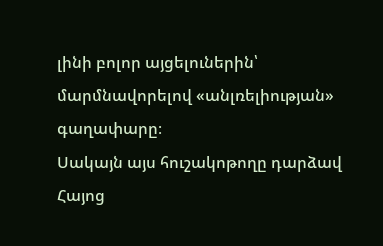լինի բոլոր այցելուներին՝ մարմնավորելով «անլռելիության» գաղափարը։
Սակայն այս հուշակոթողը դարձավ Հայոց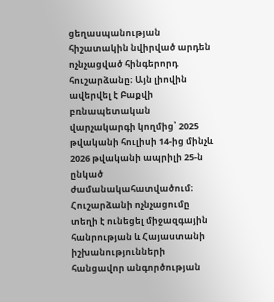ցեղասպանության հիշատակին նվիրված արդեն ոչնչացված հինգերորդ հուշարձանը։ Այն լիովին ավերվել է Բաքվի բռնապետական վարչակարգի կողմից՝ 2025 թվականի հուլիսի 14-ից մինչև 2026 թվականի ապրիլի 25-ն ընկած ժամանակահատվածում։
Հուշարձանի ոչնչացումը տեղի է ունեցել միջազգային հանրության և Հայաստանի իշխանությունների հանցավոր անգործության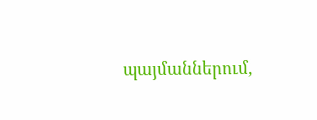պայմաններում,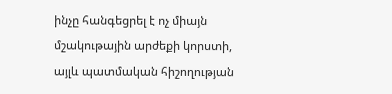ինչը հանգեցրել է ոչ միայն մշակութային արժեքի կորստի, այլև պատմական հիշողության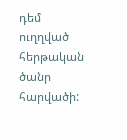դեմ ուղղված հերթական ծանր հարվածի: